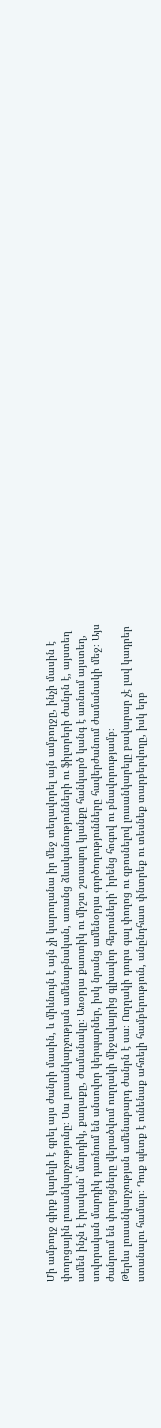Մի ամբողջ գիրք կարելի է գրել այս ժանրի մասին, և միևնույն է այն չի կարողանա իր մեջ տեղավորել այն ամբողջը, ինչի մասին է փողոցային լուսանկարչությունը։ Սա լուսանկարչության ամենաբնական, առանց ձևականությունների ու ֆիլտրերի ժանրն է, այստեղ ամեն ինչն է իրական՝ մարդիկ, քաղաքը, ժամանակը։ Առօրյա քաոտիկ ու միշտ շտապող կյանքը հանկարծ կանգ է առնում այստեղ, սովորական մարդիկ դառնում են անսովոր կերպարներ, իսկ նրանց ամենօրյա գործողությունները հավերժանում ժամանակի մեջ։ Այս ժանրում են փողոցները վերածվում ուղղակի միջավայրից գլխավոր հերոսների՝ իրենց հոգով ու բնավորությամբ։
Թերևս լուսանկարչության ամենաբարդ ժանրն է սա։ Ուղղակի դուրս գալ փողոց ու զբոսնելով լուսանկարելը բավարար չէ լավ կադրեր ստանալու համար։ Դուք պետք է ունենաք ահռելի համբերություն, անընդհատ փնտրեք ու տեսնեք տարբերվողը, իսկ երբ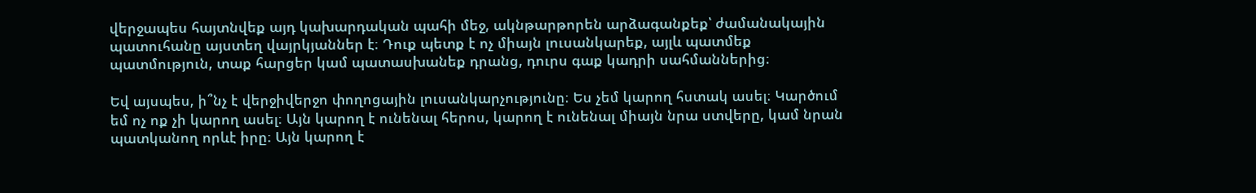վերջապես հայտնվեք այդ կախարդական պահի մեջ, ակնթարթորեն արձագանքեք՝ ժամանակային պատուհանը այստեղ վայրկյաններ է։ Դուք պետք է ոչ միայն լուսանկարեք, այլև պատմեք պատմություն, տաք հարցեր կամ պատասխանեք դրանց, դուրս գաք կադրի սահմաններից։

Եվ այսպես, ի՞նչ է վերջիվերջո փողոցային լուսանկարչությունը։ Ես չեմ կարող հստակ ասել։ Կարծում եմ ոչ ոք չի կարող ասել։ Այն կարող է ունենալ հերոս, կարող է ունենալ միայն նրա ստվերը, կամ նրան պատկանող որևէ իրը։ Այն կարող է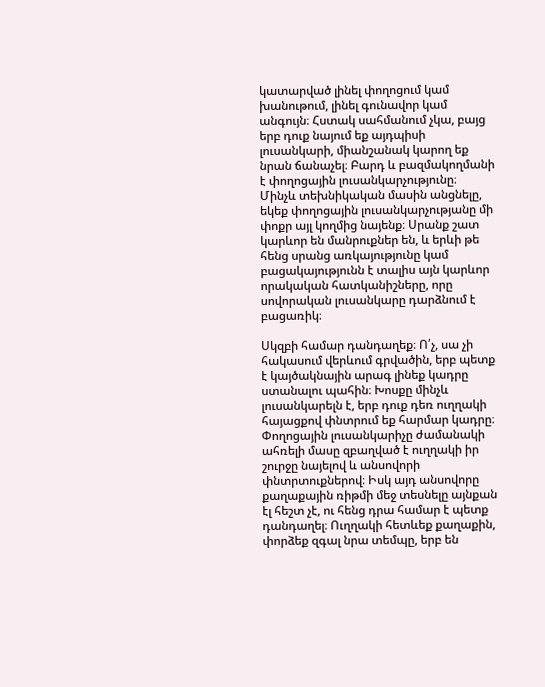կատարված լինել փողոցում կամ խանութում, լինել գունավոր կամ անգույն։ Հստակ սահմանում չկա, բայց երբ դուք նայում եք այդպիսի լուսանկարի, միանշանակ կարող եք նրան ճանաչել։ Բարդ և բազմակողմանի է փողոցային լուսանկարչությունը։
Մինչև տեխնիկական մասին անցնելը, եկեք փողոցային լուսանկարչությանը մի փոքր այլ կողմից նայենք։ Սրանք շատ կարևոր են մանրուքներ են, և երևի թե հենց սրանց առկայությունը կամ բացակայությունն է տալիս այն կարևոր որակական հատկանիշները, որը սովորական լուսանկարը դարձնում է բացառիկ։

Սկզբի համար դանդաղեք։ Ո՛չ, սա չի հակասում վերևում գրվածին, երբ պետք է կայծակնային արագ լինեք կադրը ստանալու պահին։ Խոսքը մինչև լուսանկարելն է, երբ դուք դեռ ուղղակի հայացքով փնտրում եք հարմար կադրը։ Փողոցային լուսանկարիչը ժամանակի ահռելի մասը զբաղված է ուղղակի իր շուրջը նայելով և անսովորի փնտրտուքներով։ Իսկ այդ անսովորը քաղաքային ռիթմի մեջ տեսնելը այնքան էլ հեշտ չէ, ու հենց դրա համար է պետք դանդաղել։ Ուղղակի հետևեք քաղաքին, փորձեք զգալ նրա տեմպը, երբ են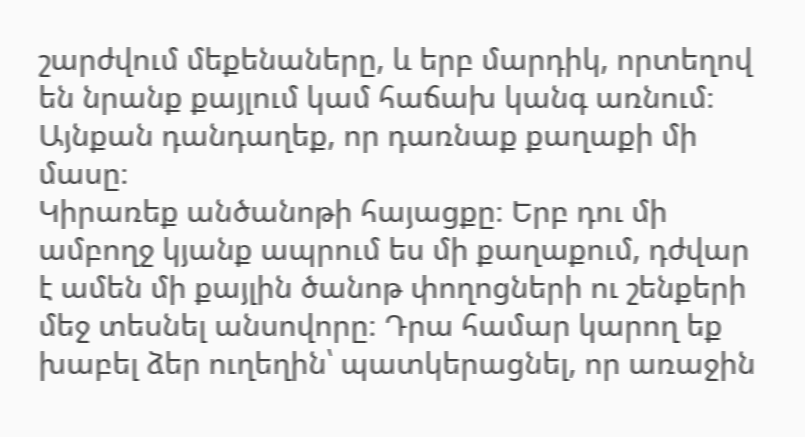շարժվում մեքենաները, և երբ մարդիկ, որտեղով են նրանք քայլում կամ հաճախ կանգ առնում։ Այնքան դանդաղեք, որ դառնաք քաղաքի մի մասը։
Կիրառեք անծանոթի հայացքը։ Երբ դու մի ամբողջ կյանք ապրում ես մի քաղաքում, դժվար է ամեն մի քայլին ծանոթ փողոցների ու շենքերի մեջ տեսնել անսովորը։ Դրա համար կարող եք խաբել ձեր ուղեղին՝ պատկերացնել, որ առաջին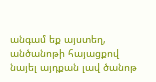անգամ եք այստեղ, անծանոթի հայացքով նայել այդքան լավ ծանոթ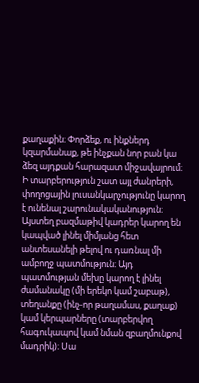քաղաքին։ Փորձեք, ու ինքներդ կզարմանաք, թե ինչքան նոր բան կա ձեզ այդքան հարազատ միջավայրում։
Ի տարբերություն շատ այլ ժանրերի, փողոցային լուսանկարչությունը կարող է ունենալ շարունակականություն։ Այստեղ բազմաթիվ կադրեր կարող են կապված լինել միմյանց հետ անտեսանելի թելով ու դառնալ մի ամբողջ պատմություն։ Այդ պատմության մեխը կարող է լինել ժամանակը (մի երեկո կամ շաբաթ), տեղանքը (ինչ-որ թաղամաս, քաղաք) կամ կերպարները (տարբերվող հագուկապով կամ նման զբաղմունքով մադրիկ)։ Սա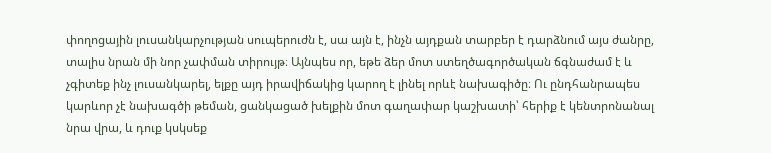փողոցային լուսանկարչության սուպերուժն է, սա այն է, ինչն այդքան տարբեր է դարձնում այս ժանրը, տալիս նրան մի նոր չափման տիրույթ։ Այնպես որ, եթե ձեր մոտ ստեղծագործական ճգնաժամ է և չգիտեք ինչ լուսանկարել, ելքը այդ իրավիճակից կարող է լինել որևէ նախագիծը։ Ու ընդհանրապես կարևոր չէ նախագծի թեման, ցանկացած խելքին մոտ գաղափար կաշխատի՝ հերիք է կենտրոնանալ նրա վրա, և դուք կսկսեք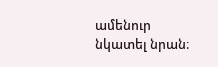ամենուր նկատել նրան։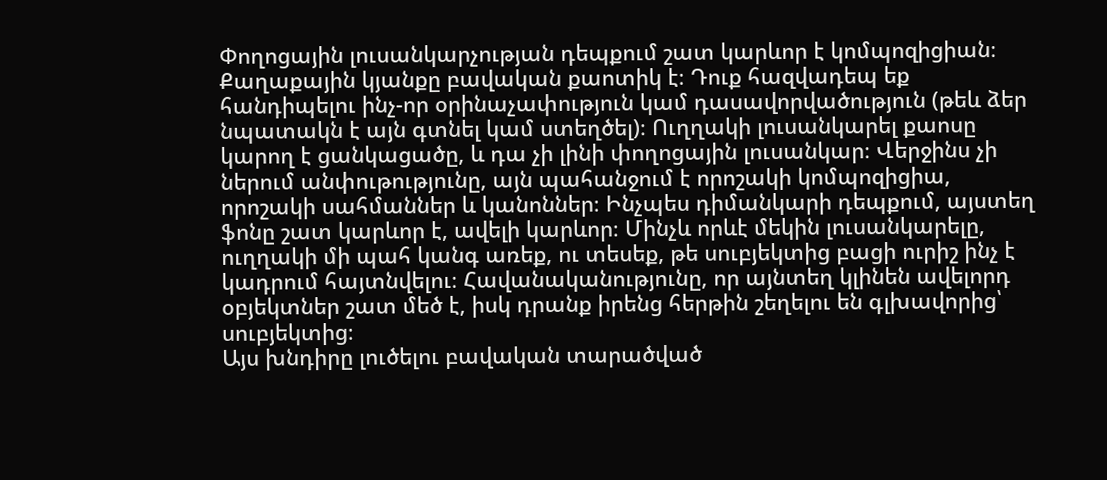Փողոցային լուսանկարչության դեպքում շատ կարևոր է կոմպոզիցիան։ Քաղաքային կյանքը բավական քաոտիկ է։ Դուք հազվադեպ եք հանդիպելու ինչ-որ օրինաչափություն կամ դասավորվածություն (թեև ձեր նպատակն է այն գտնել կամ ստեղծել)։ Ուղղակի լուսանկարել քաոսը կարող է ցանկացածը, և դա չի լինի փողոցային լուսանկար։ Վերջինս չի ներում անփութությունը, այն պահանջում է որոշակի կոմպոզիցիա, որոշակի սահմաններ և կանոններ։ Ինչպես դիմանկարի դեպքում, այստեղ ֆոնը շատ կարևոր է, ավելի կարևոր։ Մինչև որևէ մեկին լուսանկարելը, ուղղակի մի պահ կանգ առեք, ու տեսեք, թե սուբյեկտից բացի ուրիշ ինչ է կադրում հայտնվելու։ Հավանականությունը, որ այնտեղ կլինեն ավելորդ օբյեկտներ շատ մեծ է, իսկ դրանք իրենց հերթին շեղելու են գլխավորից՝ սուբյեկտից։
Այս խնդիրը լուծելու բավական տարածված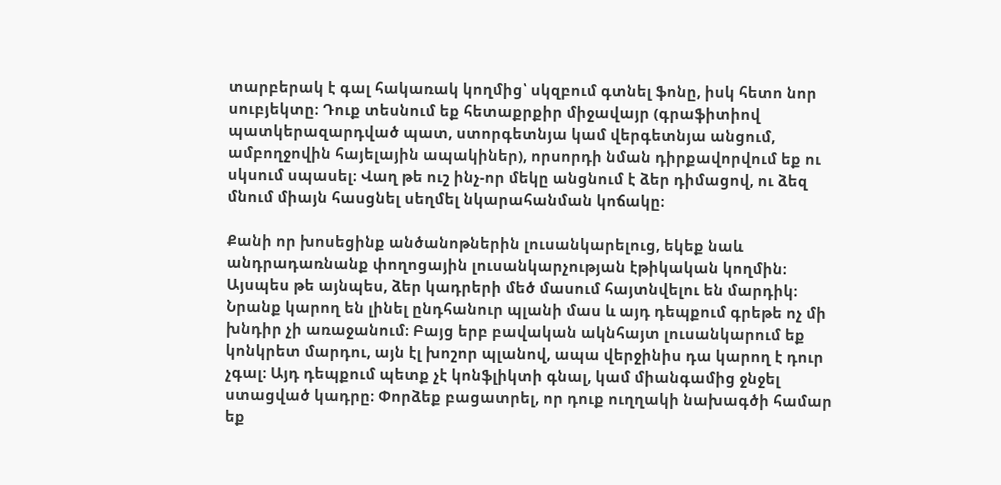տարբերակ է գալ հակառակ կողմից՝ սկզբում գտնել ֆոնը, իսկ հետո նոր սուբյեկտը։ Դուք տեսնում եք հետաքրքիր միջավայր (գրաֆիտիով պատկերազարդված պատ, ստորգետնյա կամ վերգետնյա անցում, ամբողջովին հայելային ապակիներ), որսորդի նման դիրքավորվում եք ու սկսում սպասել։ Վաղ թե ուշ ինչ-որ մեկը անցնում է ձեր դիմացով, ու ձեզ մնում միայն հասցնել սեղմել նկարահանման կոճակը։

Քանի որ խոսեցինք անծանոթներին լուսանկարելուց, եկեք նաև անդրադառնանք փողոցային լուսանկարչության էթիկական կողմին։ Այսպես թե այնպես, ձեր կադրերի մեծ մասում հայտնվելու են մարդիկ։ Նրանք կարող են լինել ընդհանուր պլանի մաս և այդ դեպքում գրեթե ոչ մի խնդիր չի առաջանում։ Բայց երբ բավական ակնհայտ լուսանկարում եք կոնկրետ մարդու, այն էլ խոշոր պլանով, ապա վերջինիս դա կարող է դուր չգալ։ Այդ դեպքում պետք չէ կոնֆլիկտի գնալ, կամ միանգամից ջնջել ստացված կադրը։ Փորձեք բացատրել, որ դուք ուղղակի նախագծի համար եք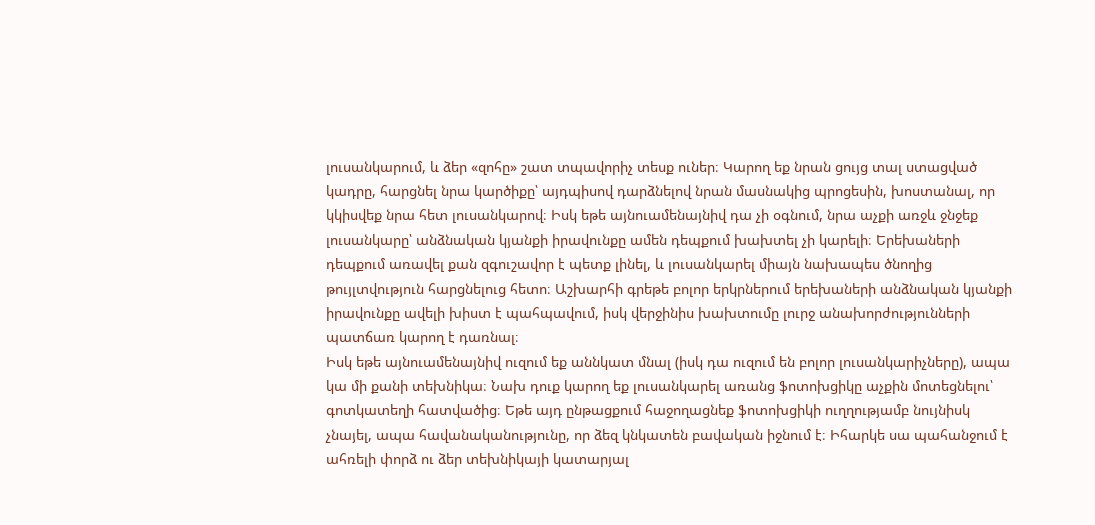լուսանկարում, և ձեր «զոհը» շատ տպավորիչ տեսք ուներ։ Կարող եք նրան ցույց տալ ստացված կադրը, հարցնել նրա կարծիքը՝ այդպիսով դարձնելով նրան մասնակից պրոցեսին, խոստանալ, որ կկիսվեք նրա հետ լուսանկարով։ Իսկ եթե այնուամենայնիվ դա չի օգնում, նրա աչքի առջև ջնջեք լուսանկարը՝ անձնական կյանքի իրավունքը ամեն դեպքում խախտել չի կարելի։ Երեխաների դեպքում առավել քան զգուշավոր է պետք լինել, և լուսանկարել միայն նախապես ծնողից թույլտվություն հարցնելուց հետո։ Աշխարհի գրեթե բոլոր երկրներում երեխաների անձնական կյանքի իրավունքը ավելի խիստ է պահպավում, իսկ վերջինիս խախտումը լուրջ անախորժությունների պատճառ կարող է դառնալ։
Իսկ եթե այնուամենայնիվ ուզում եք աննկատ մնալ (իսկ դա ուզում են բոլոր լուսանկարիչները), ապա կա մի քանի տեխնիկա։ Նախ դուք կարող եք լուսանկարել առանց ֆոտոխցիկը աչքին մոտեցնելու՝ գոտկատեղի հատվածից։ Եթե այդ ընթացքում հաջողացնեք ֆոտոխցիկի ուղղությամբ նույնիսկ չնայել, ապա հավանականությունը, որ ձեզ կնկատեն բավական իջնում է։ Իհարկե սա պահանջում է ահռելի փորձ ու ձեր տեխնիկայի կատարյալ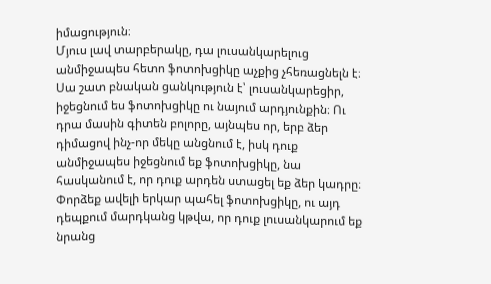իմացություն։
Մյուս լավ տարբերակը, դա լուսանկարելուց անմիջապես հետո ֆոտոխցիկը աչքից չհեռացնելն է։ Սա շատ բնական ցանկություն է՝ լուսանկարեցիր, իջեցնում ես ֆոտոխցիկը ու նայում արդյունքին։ Ու դրա մասին գիտեն բոլորը, այնպես որ, երբ ձեր դիմացով ինչ-որ մեկը անցնում է, իսկ դուք անմիջապես իջեցնում եք ֆոտոխցիկը, նա հասկանում է, որ դուք արդեն ստացել եք ձեր կադրը։ Փորձեք ավելի երկար պահել ֆոտոխցիկը, ու այդ դեպքում մարդկանց կթվա, որ դուք լուսանկարում եք նրանց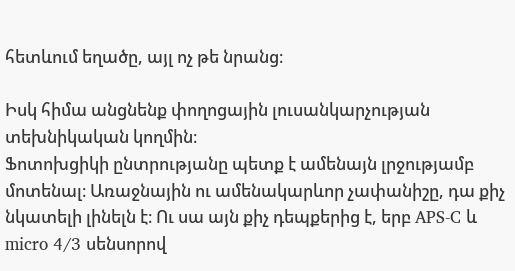հետևում եղածը, այլ ոչ թե նրանց։

Իսկ հիմա անցնենք փողոցային լուսանկարչության տեխնիկական կողմին։
Ֆոտոխցիկի ընտրությանը պետք է ամենայն լրջությամբ մոտենալ։ Առաջնային ու ամենակարևոր չափանիշը, դա քիչ նկատելի լինելն է։ Ու սա այն քիչ դեպքերից է, երբ APS-C և micro 4/3 սենսորով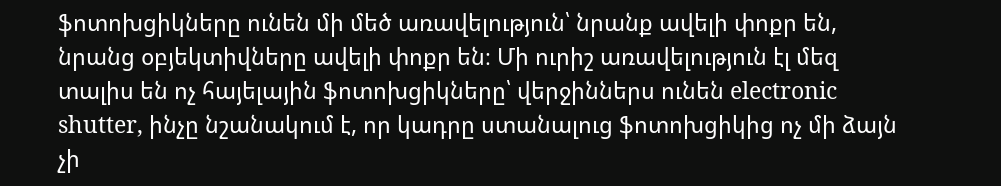ֆոտոխցիկները ունեն մի մեծ առավելություն՝ նրանք ավելի փոքր են, նրանց օբյեկտիվները ավելի փոքր են։ Մի ուրիշ առավելություն էլ մեզ տալիս են ոչ հայելային ֆոտոխցիկները՝ վերջիններս ունեն electronic shutter, ինչը նշանակում է, որ կադրը ստանալուց ֆոտոխցիկից ոչ մի ձայն չի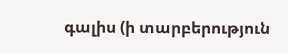գալիս (ի տարբերություն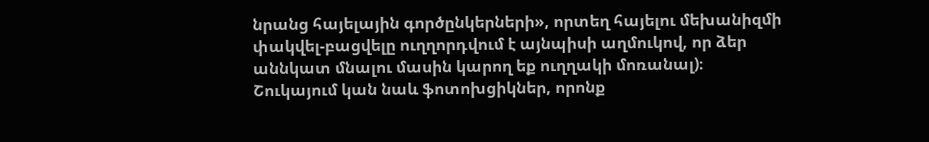նրանց հայելային գործընկերների», որտեղ հայելու մեխանիզմի փակվել-բացվելը ուղղորդվում է այնպիսի աղմուկով, որ ձեր աննկատ մնալու մասին կարող եք ուղղակի մոռանալ)։
Շուկայում կան նաև ֆոտոխցիկներ, որոնք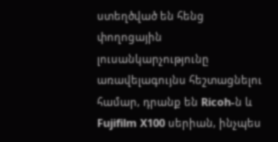ստեղծված են հենց փողոցային լուսանկարչությունը առավելագույնս հեշտացնելու համար, դրանք են Ricoh-ն և Fujifilm X100 սերիան, ինչպես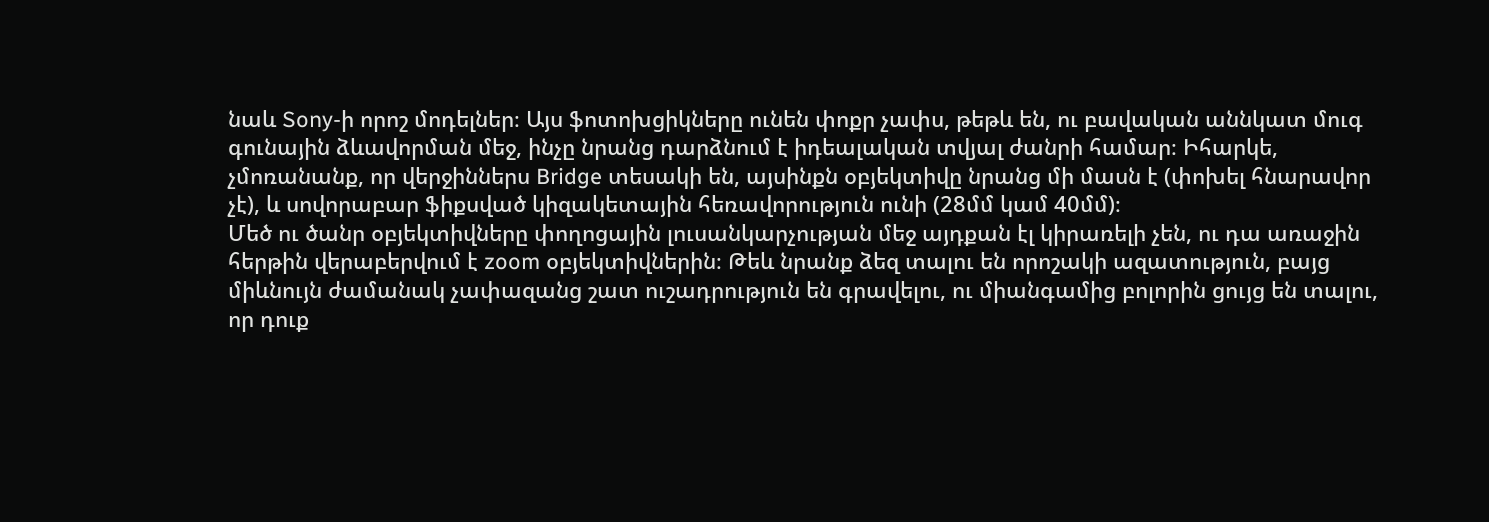նաև Sony-ի որոշ մոդելներ։ Այս ֆոտոխցիկները ունեն փոքր չափս, թեթև են, ու բավական աննկատ մուգ գունային ձևավորման մեջ, ինչը նրանց դարձնում է իդեալական տվյալ ժանրի համար։ Իհարկե, չմոռանանք, որ վերջիններս Bridge տեսակի են, այսինքն օբյեկտիվը նրանց մի մասն է (փոխել հնարավոր չէ), և սովորաբար ֆիքսված կիզակետային հեռավորություն ունի (28մմ կամ 40մմ)։
Մեծ ու ծանր օբյեկտիվները փողոցային լուսանկարչության մեջ այդքան էլ կիրառելի չեն, ու դա առաջին հերթին վերաբերվում է zoom օբյեկտիվներին։ Թեև նրանք ձեզ տալու են որոշակի ազատություն, բայց միևնույն ժամանակ չափազանց շատ ուշադրություն են գրավելու, ու միանգամից բոլորին ցույց են տալու, որ դուք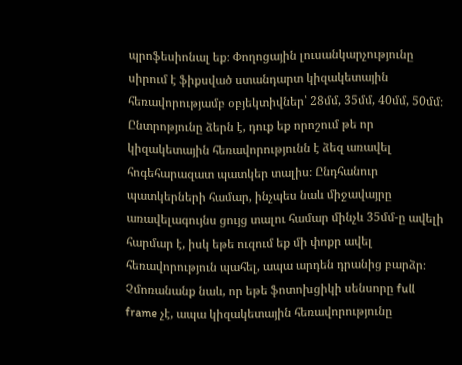պրոֆեսիոնալ եք։ Փողոցային լուսանկարչությունը սիրում է ֆիքսված ստանդարտ կիզակետային հեռավորությամբ օբյեկտիվներ՝ 28մմ, 35մմ, 40մմ, 50մմ։ Ընտրոթյունը ձերն է, դուք եք որոշում թե որ կիզակետային հեռավորությունն է ձեզ առավել հոգեհարազատ պատկեր տալիս։ Ընդհանուր պատկերների համար, ինչպես նաև միջավայրը առավելագույնս ցույց տալու համար մինչև 35մմ-ը ավելի հարմար է, իսկ եթե ուզում եք մի փոքր ավել հեռավորություն պահել, ապա արդեն դրանից բարձր։ Չմոռանանք նաև, որ եթե ֆոտոխցիկի սենսորը full frame չէ, ապա կիզակետային հեռավորությունը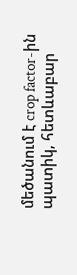մեծանում է crop factor-ին պատիկ, հետևաբար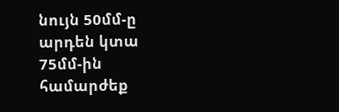նույն 50մմ-ը արդեն կտա 75մմ-ին համարժեք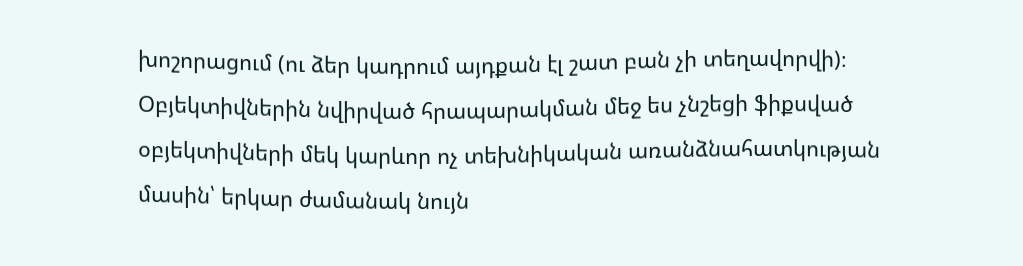խոշորացում (ու ձեր կադրում այդքան էլ շատ բան չի տեղավորվի)։
Օբյեկտիվներին նվիրված հրապարակման մեջ ես չնշեցի ֆիքսված օբյեկտիվների մեկ կարևոր ոչ տեխնիկական առանձնահատկության մասին՝ երկար ժամանակ նույն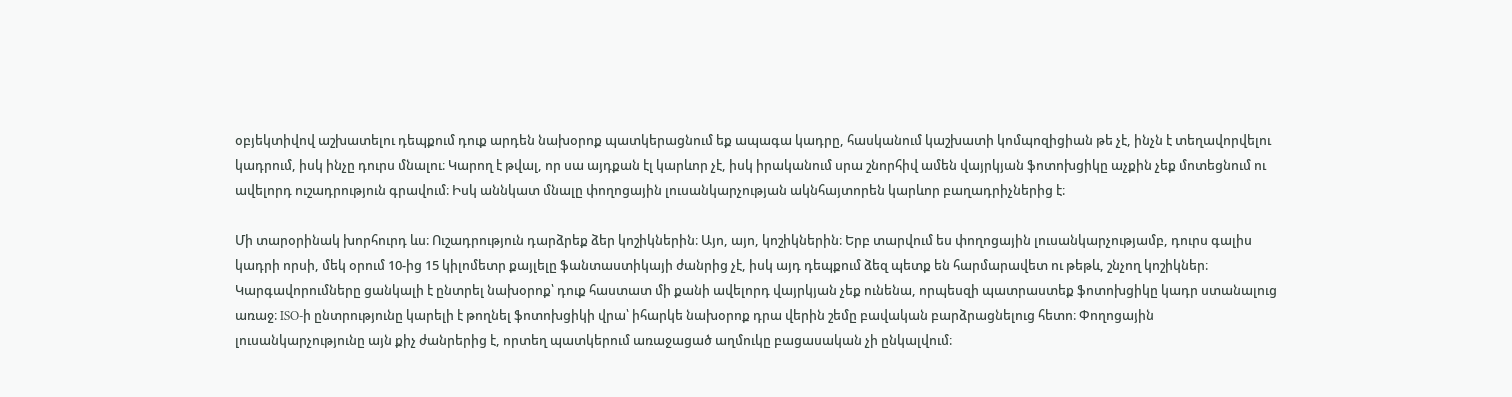օբյեկտիվով աշխատելու դեպքում դուք արդեն նախօրոք պատկերացնում եք ապագա կադրը, հասկանում կաշխատի կոմպոզիցիան թե չէ, ինչն է տեղավորվելու կադրում, իսկ ինչը դուրս մնալու։ Կարող է թվալ, որ սա այդքան էլ կարևոր չէ, իսկ իրականում սրա շնորհիվ ամեն վայրկյան ֆոտոխցիկը աչքին չեք մոտեցնում ու ավելորդ ուշադրություն գրավում։ Իսկ աննկատ մնալը փողոցային լուսանկարչության ակնհայտորեն կարևոր բաղադրիչներից է։

Մի տարօրինակ խորհուրդ ևս։ Ուշադրություն դարձրեք ձեր կոշիկներին։ Այո, այո, կոշիկներին։ Երբ տարվում ես փողոցային լուսանկարչությամբ, դուրս գալիս կադրի որսի, մեկ օրում 10-ից 15 կիլոմետր քայլելը ֆանտաստիկայի ժանրից չէ, իսկ այդ դեպքում ձեզ պետք են հարմարավետ ու թեթև, շնչող կոշիկներ։
Կարգավորումները ցանկալի է ընտրել նախօրոք՝ դուք հաստատ մի քանի ավելորդ վայրկյան չեք ունենա, որպեսզի պատրաստեք ֆոտոխցիկը կադր ստանալուց առաջ։ ISO-ի ընտրությունը կարելի է թողնել ֆոտոխցիկի վրա՝ իհարկե նախօրոք դրա վերին շեմը բավական բարձրացնելուց հետո։ Փողոցային լուսանկարչությունը այն քիչ ժանրերից է, որտեղ պատկերում առաջացած աղմուկը բացասական չի ընկալվում։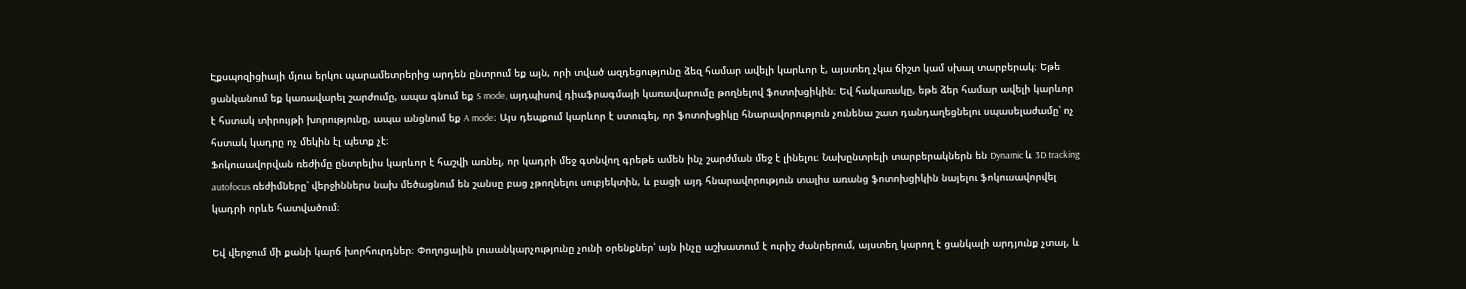Էքսպոզիցիայի մյուս երկու պարամետրերից արդեն ընտրում եք այն, որի տված ազդեցությունը ձեզ համար ավելի կարևոր է, այստեղ չկա ճիշտ կամ սխալ տարբերակ։ Եթե ցանկանում եք կառավարել շարժումը, ապա գնում եք S mode, այդպիսով դիաֆրագմայի կառավարումը թողնելով ֆոտոխցիկին։ Եվ հակառակը, եթե ձեր համար ավելի կարևոր է հստակ տիրույթի խորությունը, ապա անցնում եք A mode։ Այս դեպքում կարևոր է ստուգել, որ ֆոտոխցիկը հնարավորություն չունենա շատ դանդաղեցնելու սպասելաժամը՝ ոչ հստակ կադրը ոչ մեկին էլ պետք չէ։
Ֆոկուսավորվան ռեժիմը ընտրելիս կարևոր է հաշվի առնել, որ կադրի մեջ գտնվող գրեթե ամեն ինչ շարժման մեջ է լինելու։ Նախընտրելի տարբերակներն են Dynamic և 3D tracking autofocus ռեժիմները՝ վերջիններս նախ մեծացնում են շանսը բաց չթողնելու սուբյեկտին, և բացի այդ հնարավորություն տալիս առանց ֆոտոխցիկին նայելու ֆոկուսավորվել կադրի որևե հատվածում։

Եվ վերջում մի քանի կարճ խորհուրդներ։ Փողոցային լուսանկարչությունը չունի օրենքներ՝ այն ինչը աշխատում է ուրիշ ժանրերում, այստեղ կարող է ցանկալի արդյունք չտալ, և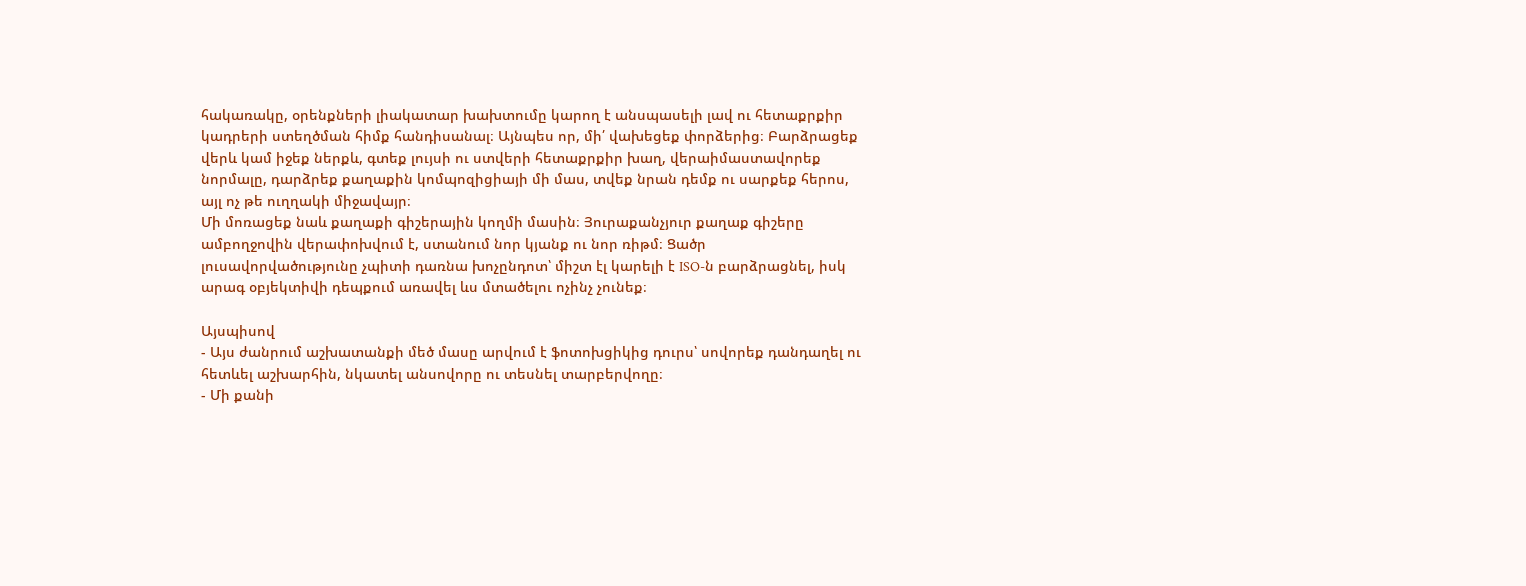հակառակը, օրենքների լիակատար խախտումը կարող է անսպասելի լավ ու հետաքրքիր կադրերի ստեղծման հիմք հանդիսանալ։ Այնպես որ, մի՛ վախեցեք փորձերից։ Բարձրացեք վերև կամ իջեք ներքև, գտեք լույսի ու ստվերի հետաքրքիր խաղ, վերաիմաստավորեք նորմալը, դարձրեք քաղաքին կոմպոզիցիայի մի մաս, տվեք նրան դեմք ու սարքեք հերոս, այլ ոչ թե ուղղակի միջավայր։
Մի մոռացեք նաև քաղաքի գիշերային կողմի մասին։ Յուրաքանչյուր քաղաք գիշերը ամբողջովին վերափոխվում է, ստանում նոր կյանք ու նոր ռիթմ։ Ցածր լուսավորվածությունը չպիտի դառնա խոչընդոտ՝ միշտ էլ կարելի է ISO-ն բարձրացնել, իսկ արագ օբյեկտիվի դեպքում առավել ևս մտածելու ոչինչ չունեք։

Այսպիսով
- Այս ժանրում աշխատանքի մեծ մասը արվում է ֆոտոխցիկից դուրս՝ սովորեք դանդաղել ու հետևել աշխարհին, նկատել անսովորը ու տեսնել տարբերվողը։
- Մի քանի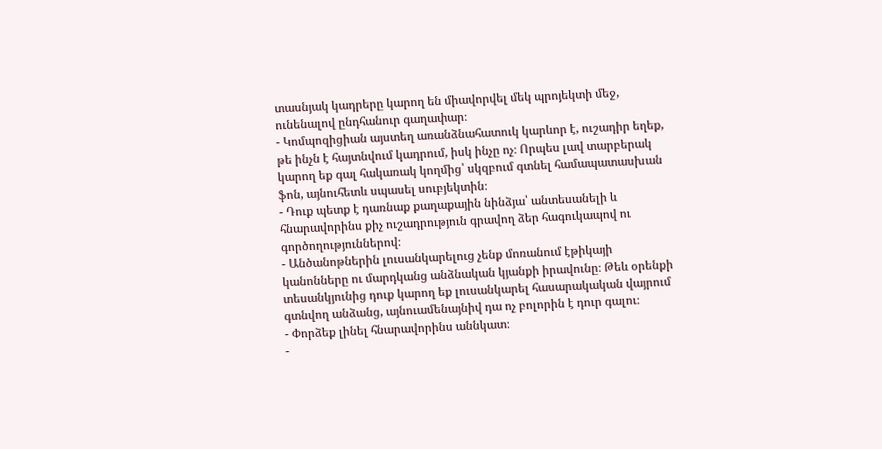տասնյակ կադրերը կարող են միավորվել մեկ պրոյեկտի մեջ, ունենալով ընդհանուր գաղափար։
- Կոմպոզիցիան այստեղ առանձնահատուկ կարևոր է, ուշադիր եղեք, թե ինչն է հայտնվում կադրում, իսկ ինչը ոչ։ Որպես լավ տարբերակ կարող եք գալ հակառակ կողմից՝ սկզբում գտնել համապատասխան ֆոն, այնուհետև սպասել սուբյեկտին։
- Դուք պետք է դառնաք քաղաքային նինձյա՝ անտեսանելի և հնարավորինս քիչ ուշադրություն գրավող ձեր հագուկապով ու գործողություններով։
- Անծանոթներին լուսանկարելուց չենք մոռանում էթիկայի կանոնները ու մարդկանց անձնական կյանքի իրավունը։ Թեև օրենքի տեսանկյունից դուք կարող եք լուսանկարել հասարակական վայրում գտնվող անձանց, այնուամենայնիվ դա ոչ բոլորին է դուր գալու։
- Փորձեք լինել հնարավորինս աննկատ։
-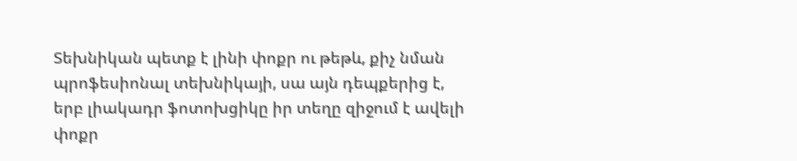Տեխնիկան պետք է լինի փոքր ու թեթև, քիչ նման պրոֆեսիոնալ տեխնիկայի, սա այն դեպքերից է, երբ լիակադր ֆոտոխցիկը իր տեղը զիջում է ավելի փոքր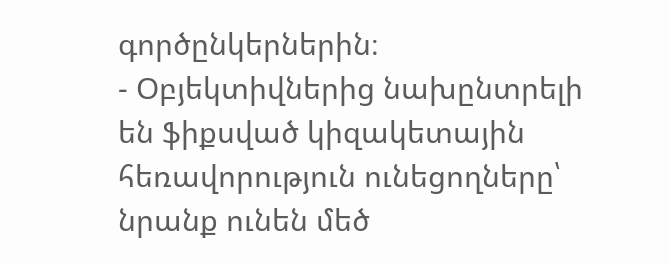գործընկերներին։
- Օբյեկտիվներից նախընտրելի են ֆիքսված կիզակետային հեռավորություն ունեցողները՝ նրանք ունեն մեծ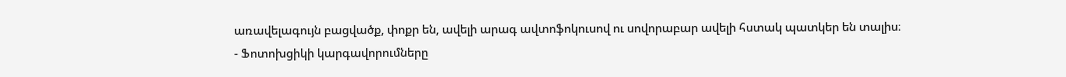առավելագույն բացվածք, փոքր են, ավելի արագ ավտոֆոկուսով ու սովորաբար ավելի հստակ պատկեր են տալիս։
- Ֆոտոխցիկի կարգավորումները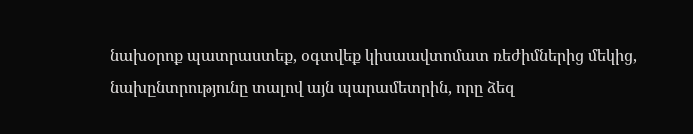նախօրոք պատրաստեք, օգտվեք կիսաավտոմատ ռեժիմներից մեկից, նախընտրությունը տալով այն պարամետրին, որը ձեզ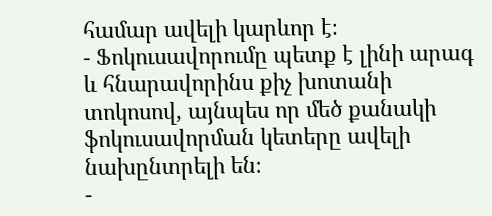համար ավելի կարևոր է։
- Ֆոկուսավորումը պետք է լինի արագ և հնարավորինս քիչ խոտանի տոկոսով, այնպես որ մեծ քանակի ֆոկուսավորման կետերը ավելի նախընտրելի են։
-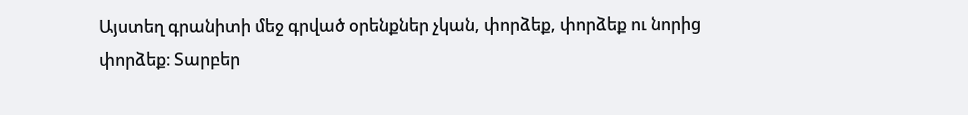Այստեղ գրանիտի մեջ գրված օրենքներ չկան, փորձեք, փորձեք ու նորից փորձեք։ Տարբեր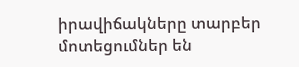իրավիճակները տարբեր մոտեցումներ են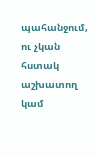պահանջում, ու չկան հստակ աշխատող կամ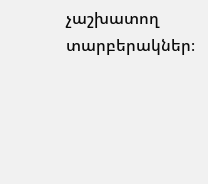չաշխատող տարբերակներ։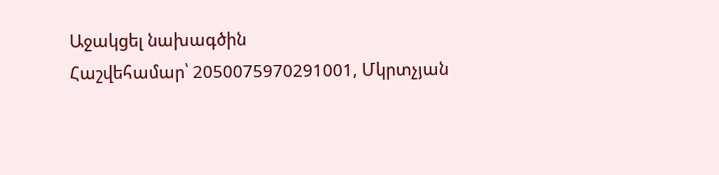Աջակցել նախագծին
Հաշվեհամար՝ 2050075970291001, Մկրտչյան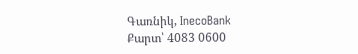Գառնիկ, InecoBank
Քարտ՝ 4083 0600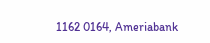1162 0164, Ameriabank